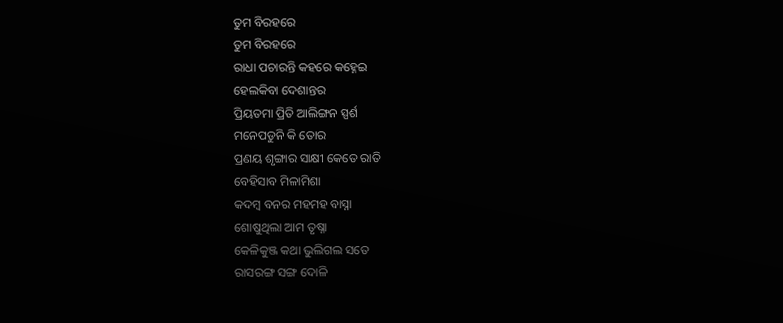ତୁମ ବିରହରେ
ତୁମ ବିରହରେ
ରାଧା ପଚାରନ୍ତି କହରେ କହ୍ନେଇ
ହେଲକିବା ଦେଶାନ୍ତର
ପ୍ରିୟତମା ପ୍ରିତି ଆଲିଙ୍ଗନ ସ୍ପର୍ଶ
ମନେପଡୁନି କି ତୋର
ପ୍ରଣୟ ଶୃଙ୍ଗାର ସାକ୍ଷୀ କେତେ ରାତି
ବେହିସାବ ମିଳାମିଶା
କଦମ୍ବ ବନର ମହମହ ବାସ୍ନା
ଶୋଷୁଥିଲା ଆମ ତୃଷ୍ନା
କେଳିକୁଞ୍ଜ କଥା ଭୁଲିଗଲ ସତେ
ରାସରଙ୍ଗ ସଙ୍ଗ ଦୋଳି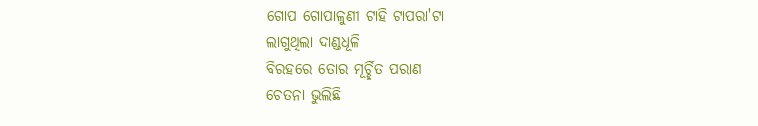ଗୋପ ଗୋପାଳୁଣୀ ଟାହି ଟାପରା'ଟା
ଲାଗୁଥିଲା ଦାଣ୍ଡଧୂଳି
ବିରହରେ ତୋର ମୂର୍ଚ୍ଛିତ ପରାଣ
ଚେତନା ଭୁଲିଛି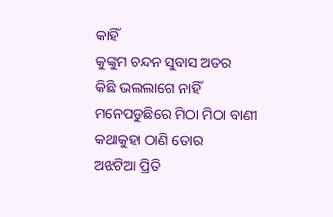କାହିଁ
କୁଙ୍କୁମ ଚନ୍ଦନ ସୁବାସ ଅତର
କିଛି ଭଲଲାଗେ ନାହିଁ
ମନେପଡୁଛିରେ ମିଠା ମିଠା ବାଣୀ
କଥାକୁହା ଠାଣି ତୋର
ଅଝଟିଆ ପ୍ରିତି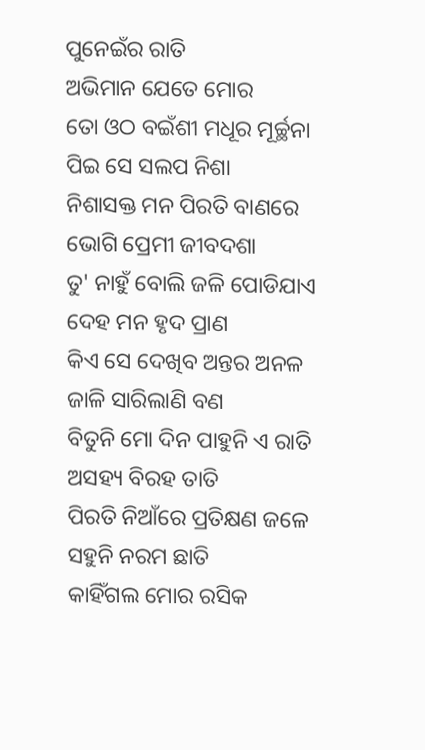ପୁନେଇଁର ରାତି
ଅଭିମାନ ଯେତେ ମୋର
ତୋ ଓଠ ବଇଁଶୀ ମଧୂର ମୂର୍ଚ୍ଛନା
ପିଇ ସେ ସଲପ ନିଶା
ନିଶାସକ୍ତ ମନ ପିରତି ବାଣରେ
ଭୋଗି ପ୍ରେମୀ ଜୀବଦଶା
ତୁ' ନାହୁଁ ବୋଲି ଜଳି ପୋଡିଯାଏ
ଦେହ ମନ ହୃଦ ପ୍ରାଣ
କିଏ ସେ ଦେଖିବ ଅନ୍ତର ଅନଳ
ଜାଳି ସାରିଲାଣି ବଣ
ବିତୁନି ମୋ ଦିନ ପାହୁନି ଏ ରାତି
ଅସହ୍ୟ ବିରହ ତାତି
ପିରତି ନିଆଁରେ ପ୍ରତିକ୍ଷଣ ଜଳେ
ସହୁନି ନରମ ଛାତି
କାହିଁଗଲ ମୋର ରସିକ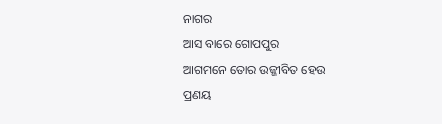ନାଗର
ଆସ ବାରେ ଗୋପପୁର
ଆଗମନେ ତୋର ଉଜ୍ଜୀବିତ ହେଉ
ପ୍ରଣୟ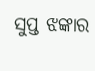ସୁପ୍ତ ଝଙ୍କାର